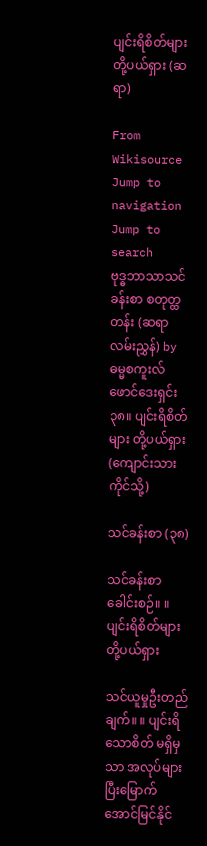ပျင်းရိစိတ်များ တို့ပယ်ရှား (ဆရာ)

From Wikisource
Jump to navigation Jump to search
ဗုဒ္ဓဘာသာသင်ခန်းစာ စတုတ္ထတန်း (ဆရာလမ်းညွှန်) by ဓမ္မစကူးလ်ဖောင်ဒေးရှင်း
၃၈။ ပျင်းရိစိတ်များ တို့ပယ်ရှား(ကျောင်းသားကိုင်သို့)

သင်ခန်းစာ (၃၈)

သင်ခန်းစာခေါင်းစဉ်။ ။ ပျင်းရိစိတ်များ တို့ပယ်ရှား

သင်ယူမှုဦးတည်ချက်။ ။ ပျင်းရိသောစိတ် မရှိမှသာ အလုပ်များပြီးမြောက်အောင်မြင်နိုင်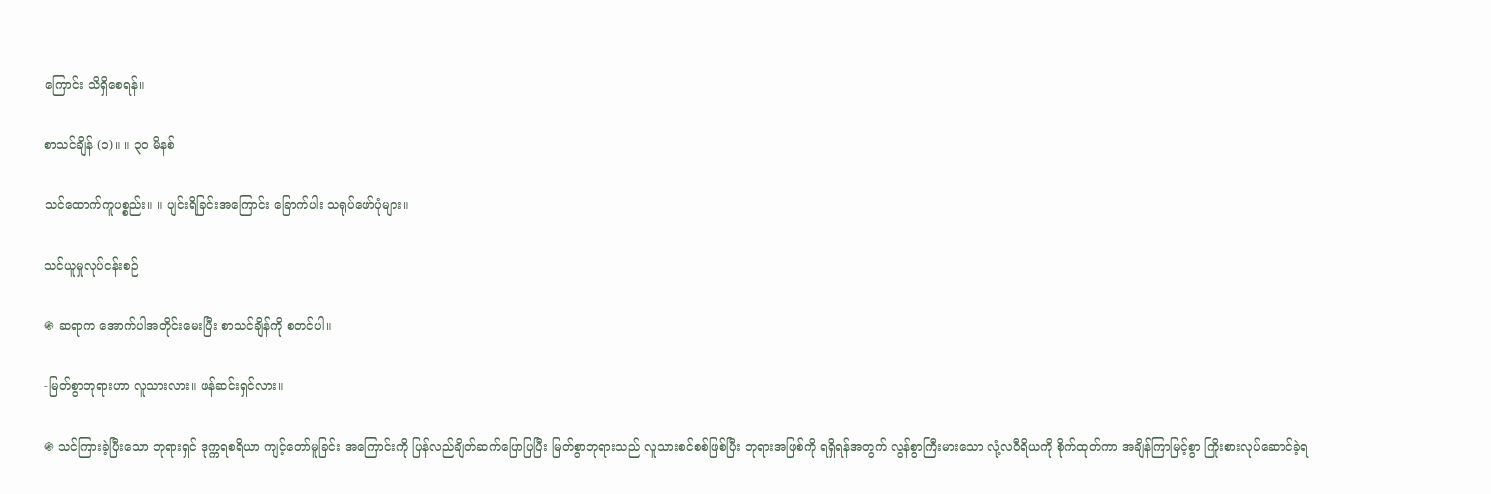ကြောင်း သိရှိစေရန်။

စာသင်ချိန် (၁)။ ။ ၃၀ မိနစ်

သင်ထောက်ကူပစ္စည်း။ ။ ပျင်းရိခြင်းအကြောင်း ခြောက်ပါး သရုပ်ဖော်ပုံများ။

သင်ယူမှုလုပ်ငန်းစဉ်

֍ ဆရာက အောက်ပါအတိုင်းမေးပြီး စာသင်ချိန်ကို စတင်ပါ။

-မြတ်စွာဘုရားဟာ လူသားလား။ ဖန်ဆင်းရှင်လား။

֍ သင်ကြားခဲ့ပြီးသော ဘုရားရှင် ဒုက္ကရစရိယာ ကျင့်တော်မူခြင်း အကြောင်းကို ပြန်လည်ချိတ်ဆက်ပြောပြပြီး မြတ်စွာဘုရားသည် လူသားစင်စစ်ဖြစ်ပြီး ဘုရားအဖြစ်ကို ရရှိရန်အတွက် လွန်စွာကြီးမားသော လုံ့လဝီရိယကို စိုက်ထုတ်ကာ အချိန်ကြာမြင့်စွာ ကြိုးစားလုပ်ဆောင်ခဲ့ရ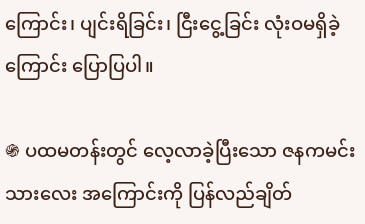ကြောင်း၊ ပျင်းရိခြင်း၊ ငြီးငွေ့ခြင်း လုံးဝမရှိခဲ့ကြောင်း ပြောပြပါ။

֍ ပထမတန်းတွင် လေ့လာခဲ့ပြီးသော ဇနကမင်းသားလေး အကြောင်းကို ပြန်လည်ချိတ်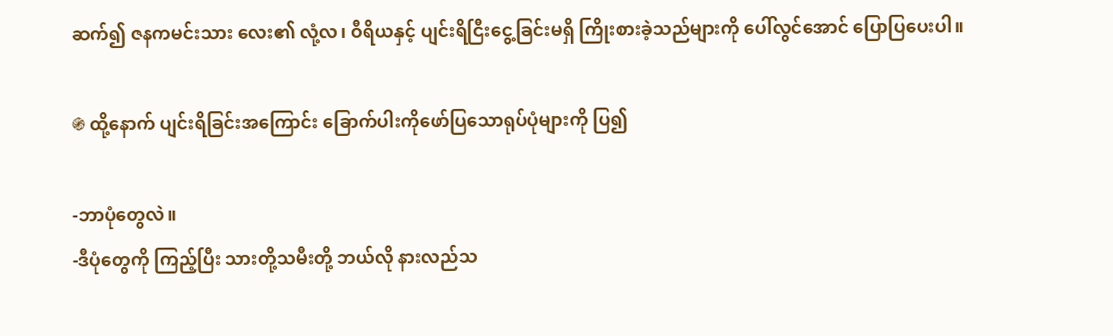ဆက်၍ ဇနကမင်းသား လေး၏ လုံ့လ၊ ဝီရိယနှင့် ပျင်းရိငြီးငွေ့ခြင်းမရှိ ကြိုးစားခဲ့သည်များကို ပေါ်လွင်အောင် ပြောပြပေးပါ။

֍ ထို့နောက် ပျင်းရိခြင်းအကြောင်း ခြောက်ပါးကိုဖော်ပြသောရုပ်ပုံများကို ပြ၍

-ဘာပုံတွေလဲ။
-ဒီပုံတွေကို ကြည့်ပြီး သားတို့သမီးတို့ ဘယ်လို နားလည်သ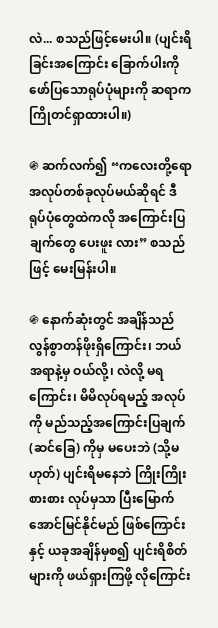လဲ... စသည်ဖြင့်မေးပါ။ (ပျင်းရိခြင်းအကြောင်း ခြောက်ပါးကို ဖော်ပြသောရုပ်ပုံများကို ဆရာက ကြိုတင်ရှာထားပါ။)

֍ ဆက်လက်၍ “ကလေးတို့ရော အလုပ်တစ်ခုလုပ်မယ်ဆိုရင် ဒီရုပ်ပုံတွေထဲကလို အကြောင်းပြချက်တွေ ပေးဖူး လား” စသည်ဖြင့် မေးမြန်းပါ။

֍ နောက်ဆုံးတွင် အချိန်သည် လွန်စွာတန်ဖိုးရှိကြောင်း၊ ဘယ်အရာနဲ့မှ ဝယ်လို့၊ လဲလို့ မရကြောင်း၊ မိမိလုပ်ရမည့် အလုပ်ကို မည်သည့်အကြောင်းပြချက် (ဆင်ခြေ) ကိုမှ မပေးဘဲ (သို့မဟုတ်) ပျင်းရိမနေဘဲ ကြိုးကြိုးစားစား လုပ်မှသာ ပြီးမြောက် အောင်မြင်နိုင်မည် ဖြစ်ကြောင်းနှင့် ယခုအချိန်မှစ၍ ပျင်းရိစိတ်များကို ဖယ်ရှားကြဖို့ လိုကြောင်း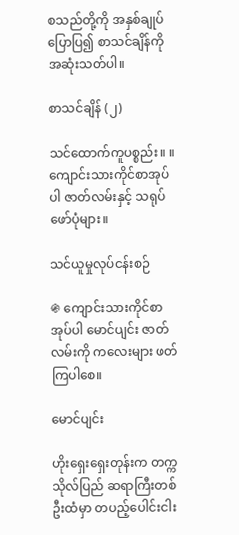စသည်တို့ကို အနှစ်ချုပ်ပြောပြ၍ စာသင်ချိန်ကို အဆုံးသတ်ပါ။

စာသင်ချိန် (၂)

သင်ထောက်ကူပစ္စည်း။ ။ ကျောင်းသားကိုင်စာအုပ်ပါ ဇာတ်လမ်းနှင့် သရုပ်ဖော်ပုံများ။

သင်ယူမှုလုပ်ငန်းစဉ်

֍ ကျောင်းသားကိုင်စာအုပ်ပါ မောင်ပျင်း ဇာတ်လမ်းကို ကလေးများ ဖတ်ကြပါစေ။

မောင်ပျင်း

ဟိုးရှေးရှေးတုန်းက တက္ကသိုလ်ပြည် ဆရာကြီးတစ်ဦးထံမှာ တပည့်ပေါင်းငါး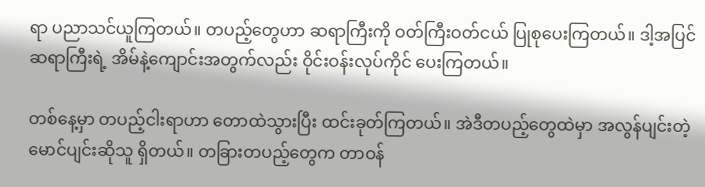ရာ ပညာသင်ယူကြတယ်။ တပည့်တွေဟာ ဆရာကြီးကို ဝတ်ကြီးဝတ်ငယ် ပြုစုပေးကြတယ်။ ဒါ့အပြင် ဆရာကြီးရဲ့ အိမ်နဲ့ကျောင်းအတွက်လည်း ဝိုင်းဝန်းလုပ်ကိုင် ပေးကြတယ်။

တစ်နေ့မှာ တပည့်ငါးရာဟာ တောထဲသွားပြီး ထင်းခုတ်ကြတယ်။ အဲဒီတပည့်တွေထဲမှာ အလွန်ပျင်းတဲ့ မောင်ပျင်းဆိုသူ ရှိတယ်။ တခြားတပည့်တွေက တာဝန်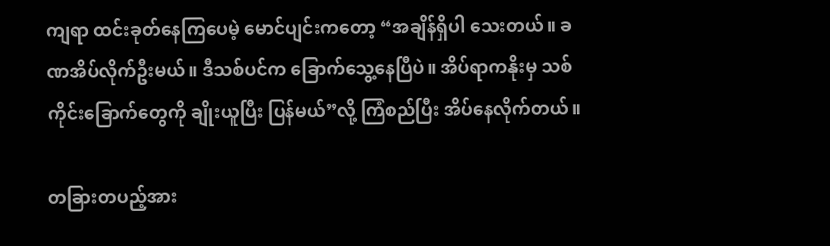ကျရာ ထင်းခုတ်နေကြပေမဲ့ မောင်ပျင်းကတော့ “အချိန်ရှိပါ သေးတယ်။ ခဏအိပ်လိုက်ဦးမယ်။ ဒီသစ်ပင်က ခြောက်သွေ့နေပြီပဲ။ အိပ်ရာကနိုးမှ သစ်ကိုင်းခြောက်တွေကို ချိုးယူပြီး ပြန်မယ်”လို့ ကြံစည်ပြီး အိပ်နေလိုက်တယ်။

တခြားတပည့်အား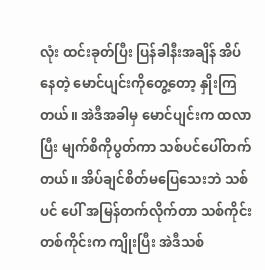လုံး ထင်းခုတ်ပြီး ပြန်ခါနီးအချိန် အိပ်နေတဲ့ မောင်ပျင်းကိုတွေ့တော့ နှိုးကြတယ်။ အဲဒီအခါမှ မောင်ပျင်းက ထလာပြီး မျက်စိကိုပွတ်ကာ သစ်ပင်ပေါ်တက်တယ်။ အိပ်ချင်စိတ်မပြေသေးဘဲ သစ်ပင် ပေါ် အမြန်တက်လိုက်တာ သစ်ကိုင်းတစ်ကိုင်းက ကျိုးပြီး အဲဒီသစ်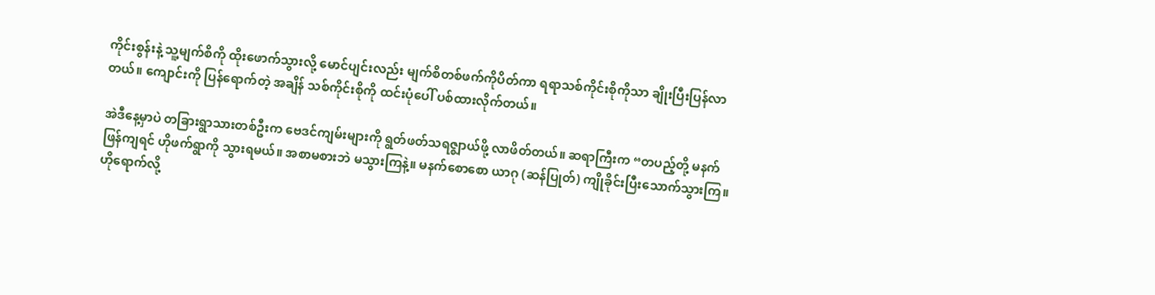ကိုင်းစွန်းနဲ့ သူ့မျက်စိကို ထိုးဖောက်သွားလို့ မောင်ပျင်းလည်း မျက်စိတစ်ဖက်ကိုပိတ်ကာ ရရာသစ်ကိုင်းစိုကိုသာ ချိုးပြီးပြန်လာတယ်။ ကျောင်းကို ပြန်ရောက်တဲ့ အချိန် သစ်ကိုင်းစိုကို ထင်းပုံပေါ် ပစ်ထားလိုက်တယ်။

အဲဒီနေ့မှာပဲ တခြားရွာသားတစ်ဦးက ဗေဒင်ကျမ်းများကို ရွတ်ဖတ်သရဇ္ဈာယ်ဖို့ လာဖိတ်တယ်။ ဆရာကြီးက “တပည့်တို့ မနက်ဖြန်ကျရင် ဟိုဖက်ရွာကို သွားရမယ်။ အစာမစားဘဲ မသွားကြနဲ့။ မနက်စောစော ယာဂု (ဆန်ပြုတ်) ကျိုခိုင်းပြီးသောက်သွားကြ။ ဟိုရောက်လို့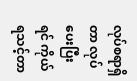လုပ်စရာရှိတာ လုပ်ပေးပြီးရင် ကိုယ်ရသင့်တာ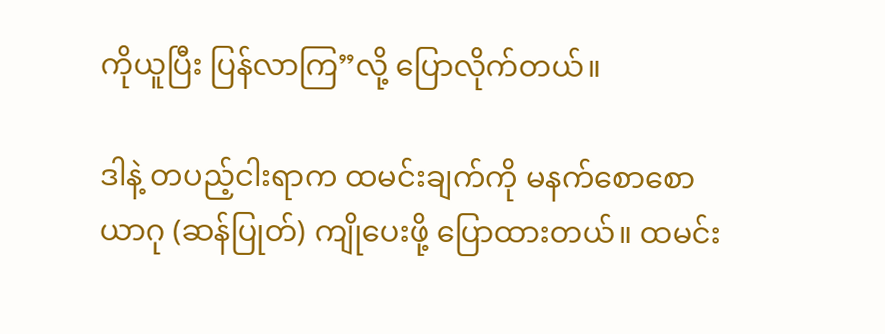ကိုယူပြီး ပြန်လာကြ”လို့ ပြောလိုက်တယ်။

ဒါနဲ့ တပည့်ငါးရာက ထမင်းချက်ကို မနက်စောစော ယာဂု (ဆန်ပြုတ်) ကျိုပေးဖို့ ပြောထားတယ်။ ထမင်း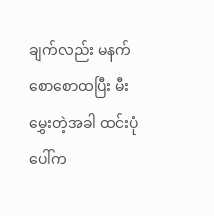ချက်လည်း မနက်စောစောထပြီး မီးမွှေးတဲ့အခါ ထင်းပုံပေါ်က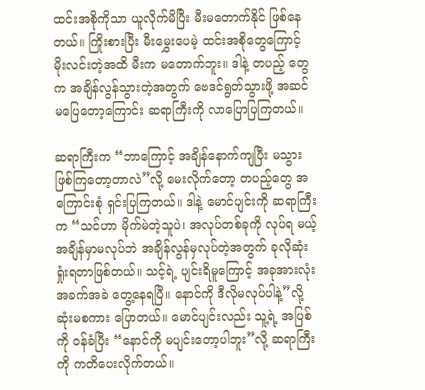ထင်းအစိုကိုသာ ယူလိုက်မိပြီး မီးမတောက်နိုင် ဖြစ်နေတယ်။ ကြိုးစားပြီး မီးမွှေးပေမဲ့ ထင်းအစိုတွေကြောင့် မိုးလင်းတဲ့အထိ မီးက မတောက်ဘူး။ ဒါနဲ့ တပည့် တွေက အချိန်လွန်သွားတဲ့အတွက် ဗေဒင်ရွတ်သွားဖို့ အဆင်မပြေတော့ကြောင်း ဆရာကြီးကို လာပြောပြကြတယ်။

ဆရာကြီးက “ဘာကြောင့် အချိန်နောက်ကျပြီး မသွားဖြစ်ကြတော့တာလဲ”လို့ မေးလိုက်တော့ တပည့်တွေ အကြောင်းစုံ ရှင်းပြကြတယ်။ ဒါနဲ့ မောင်ပျင်းကို ဆရာကြီးက “သင်ဟာ မိုက်မဲတဲ့သူပဲ၊ အလုပ်တစ်ခုကို လုပ်ရ မယ့် အချိန်မှာမလုပ်ဘဲ အချိန်လွန်မှလုပ်တဲ့အတွက် ခုလိုဆုံးရှုံးရတာဖြစ်တယ်။ သင့်ရဲ့ ပျင်းရိမူကြောင့် အခုအားလုံး အခက်အခဲ တွေ့နေရပြီ။ နောင်ကို ဒီလိုမလုပ်ပါနဲ့”လို့ ဆုံးမစကား ပြောတယ်။ မောင်ပျင်းလည်း သူ့ရဲ့ အပြစ်ကို ဝန်ခံပြီး “နောင်ကို မပျင်းတော့ပါဘူး”လို့ ဆရာကြီးကို ကတိပေးလိုက်တယ်။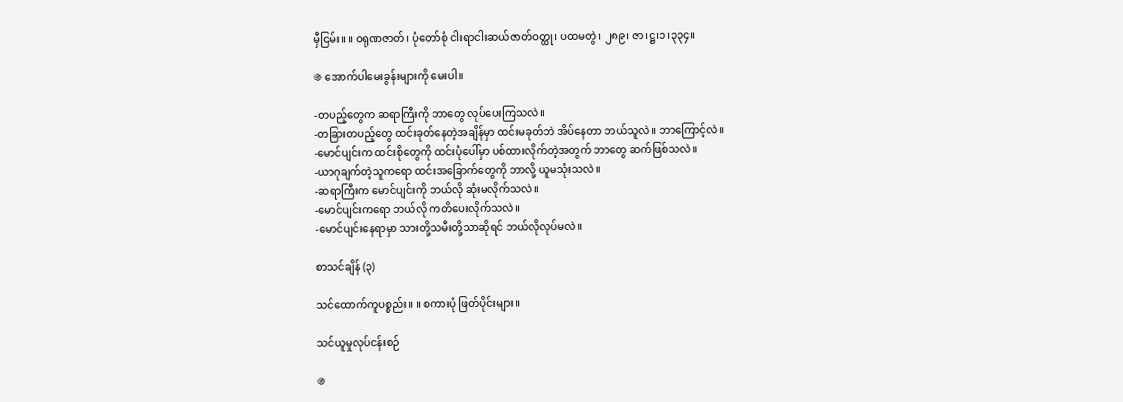မှီငြမ်း။ ။ ဝရုဏဇာတ်၊ ပုံတော်စုံ ငါးရာငါးဆယ်ဇာတ်ဝတ္ထု၊ ပထမတွဲ၊ ၂၈၉၊ ဇာ၊ဋ္ဌ၊၁၊၃၃၄။

֍ အောက်ပါမေးခွန်းများကို မေးပါ။

-တပည့်တွေက ဆရာကြီးကို ဘာတွေ လုပ်ပေးကြသလဲ။
-တခြားတပည့်တွေ ထင်းခုတ်နေတဲ့အချိန်မှာ ထင်းမခုတ်ဘဲ အိပ်နေတာ ဘယ်သူလဲ။ ဘာကြောင့်လဲ။
-မောင်ပျင်းက ထင်းစိုတွေကို ထင်းပုံပေါ်မှာ ပစ်ထားလိုက်တဲ့အတွက် ဘာတွေ ဆက်ဖြစ်သလဲ။
-ယာဂုချက်တဲ့သူကရော ထင်းအခြောက်တွေကို ဘာလို့ ယူမသုံးသလဲ။
-ဆရာကြီးက မောင်ပျင်းကို ဘယ်လို ဆုံးမလိုက်သလဲ။
-မောင်ပျင်းကရော ဘယ်လို ကတိပေးလိုက်သလဲ။
-မောင်ပျင်းနေရာမှာ သားတို့သမီးတို့သာဆိုရင် ဘယ်လိုလုပ်မလဲ။

စာသင်ချိန် (၃)

သင်ထောက်ကူပစ္စည်း။ ။ စကားပုံ ဖြတ်ပိုင်းများ။

သင်ယူမှုလုပ်ငန်းစဉ်

֍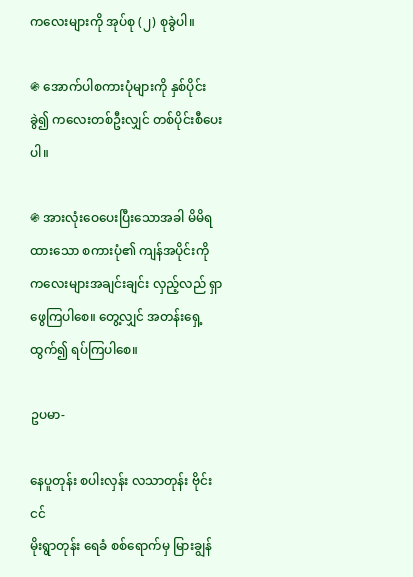ကလေးများကို အုပ်စု (၂) စုခွဲပါ။

֍ အောက်ပါစကားပုံများကို နှစ်ပိုင်းခွဲ၍ ကလေးတစ်ဦးလျှင် တစ်ပိုင်းစီပေးပါ။

֍ အားလုံးဝေပေးပြီးသောအခါ မိမိရထားသော စကားပုံ၏ ကျန်အပိုင်းကို ကလေးများအချင်းချင်း လှည့်လည် ရှာဖွေကြပါစေ။ တွေ့လျှင် အတန်းရှေ့ထွက်၍ ရပ်ကြပါစေ။

ဥပမာ-

နေပူတုန်း စပါးလှန်း လသာတုန်း ဗိုင်းငင်
မိုးရွာတုန်း ရေခံ စစ်ရောက်မှ မြားချွန်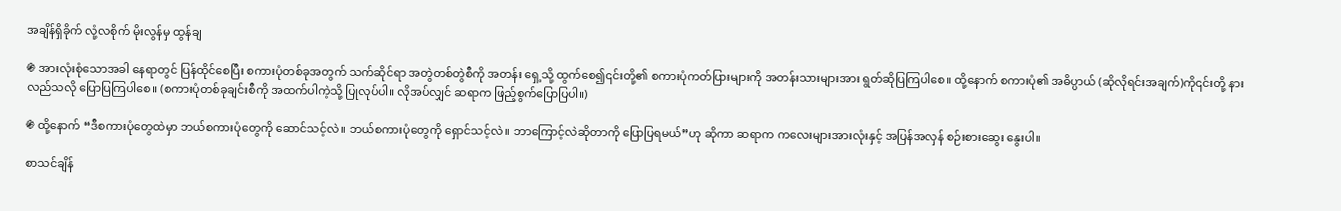အချိန်ရှိခိုက် လုံ့လစိုက် မိုးလွန်မှ ထွန်ချ

֍ အားလုံးစုံသောအခါ နေရာတွင် ပြန်ထိုင်စေပြီး စကားပုံတစ်ခုအတွက် သက်ဆိုင်ရာ အတွဲတစ်တွဲစီကို အတန်း ရှေ့သို့ ထွက်စေ၍၎င်းတို့၏ စကားပုံကတ်ပြားများကို အတန်းသားများအား ရွတ်ဆိုပြကြပါစေ။ ထို့နောက် စကားပုံ၏ အဓိပ္ပာယ် (ဆိုလိုရင်းအချက်)ကို၎င်းတို့ နားလည်သလို ပြောပြကြပါစေ။ (စကားပုံတစ်ခုချင်းစီကို အထက်ပါကဲ့သို့ ပြုလုပ်ပါ။ လိုအပ်လျှင် ဆရာက ဖြည့်စွက်ပြောပြပါ။)

֍ ထို့နောက် “ဒီစကားပုံတွေထဲမှာ ဘယ်စကားပုံတွေကို ဆောင်သင့်လဲ။ ဘယ်စကားပုံတွေကို ရှောင်သင့်လဲ။ ဘာကြောင့်လဲဆိုတာကို ပြောပြရမယ်”ဟု ဆိုကာ ဆရာက ကလေးများအားလုံးနှင့် အပြန်အလှန် စဉ်းစားဆွေး နွေးပါ။

စာသင်ချိန်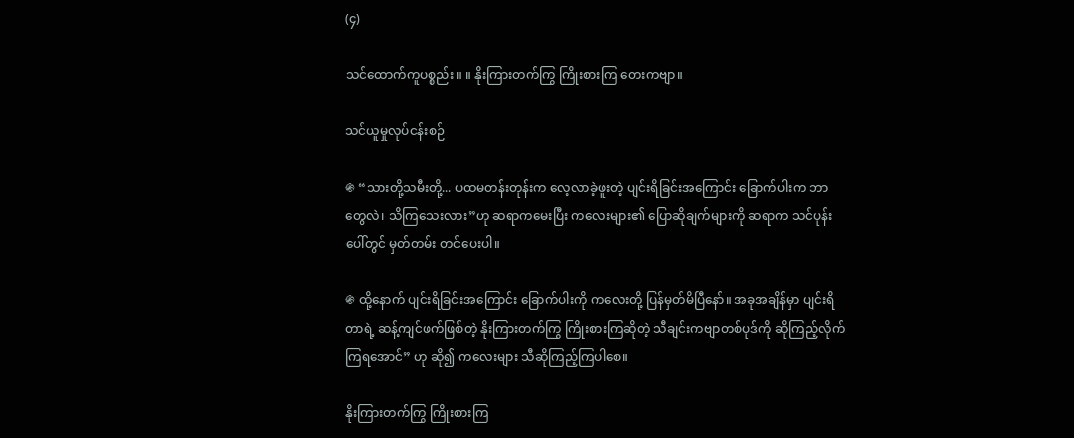(၄)

သင်ထောက်ကူပစ္စည်း။ ။ နိုးကြားတက်ကြွ ကြိုးစားကြ တေးကဗျာ။

သင်ယူမှုလုပ်ငန်းစဉ်

֍ “သားတို့သမီးတို့... ပထမတန်းတုန်းက လေ့လာခဲ့ဖူးတဲ့ ပျင်းရိခြင်းအကြောင်း ခြောက်ပါးက ဘာတွေလဲ၊ သိကြသေးလား”ဟု ဆရာကမေးပြီး ကလေးများ၏ ပြောဆိုချက်များကို ဆရာက သင်ပုန်းပေါ်တွင် မှတ်တမ်း တင်ပေးပါ။

֍ ထို့နောက် ပျင်းရိခြင်းအကြောင်း ခြောက်ပါးကို ကလေးတို့ ပြန်မှတ်မိပြီနော်။ အခုအချိန်မှာ ပျင်းရိတာရဲ့ ဆန့်ကျင်ဖက်ဖြစ်တဲ့ နိုးကြားတက်ကြွ ကြိုးစားကြဆိုတဲ့ သီချင်းကဗျာတစ်ပုဒ်ကို ဆိုကြည့်လိုက်ကြရအောင်” ဟု ဆို၍ ကလေးများ သီဆိုကြည့်ကြပါစေ။

နိုးကြားတက်ကြွ ကြိုးစားကြ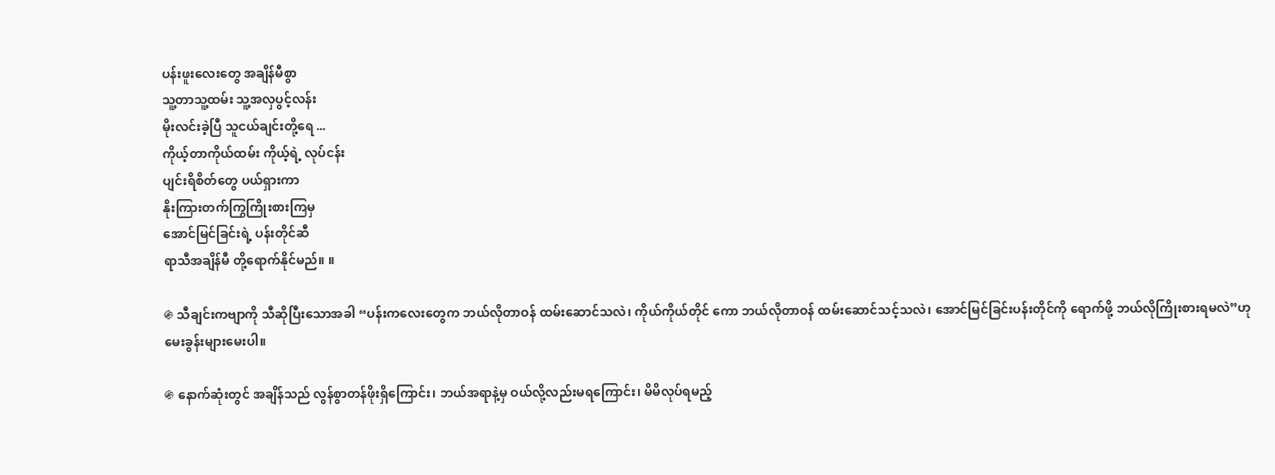ပန်းဖူးလေးတွေ အချိန်မီစွာ
သူ့တာသူ့ထမ်း သူ့အလှပွင့်လန်း
မိုးလင်းခဲ့ပြီ သူငယ်ချင်းတို့ရေ ...
ကိုယ့်တာကိုယ်ထမ်း ကိုယ့်ရဲ့ လုပ်ငန်း
ပျင်းရိစိတ်တွေ ပယ်ရှားကာ
နိုးကြားတက်ကြွကြိုးစားကြမှ
အောင်မြင်ခြင်းရဲ့ ပန်းတိုင်ဆီ
ရာသီအချိန်မီ တို့ရောက်နိုင်မည်။ ။

֍ သီချင်းကဗျာကို သီဆိုပြီးသောအခါ “ပန်းကလေးတွေက ဘယ်လိုတာဝန် ထမ်းဆောင်သလဲ၊ ကိုယ်ကိုယ်တိုင် ကော ဘယ်လိုတာဝန် ထမ်းဆောင်သင့်သလဲ၊ အောင်မြင်ခြင်းပန်းတိုင်ကို ရောက်ဖို့ ဘယ်လိုကြိုးစားရမလဲ”ဟု မေးခွန်းများမေးပါ။

֍ နောက်ဆုံးတွင် အချိန်သည် လွန်စွာတန်ဖိုးရှိကြောင်း၊ ဘယ်အရာနဲ့မှ ဝယ်လို့လည်းမရကြောင်း၊ မိမိလုပ်ရမည့်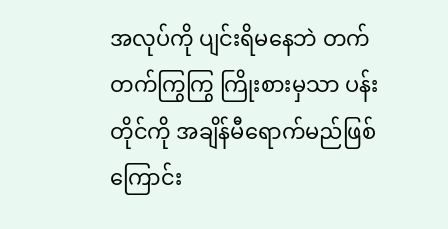အလုပ်ကို ပျင်းရိမနေဘဲ တက်တက်ကြွကြွ ကြိုးစားမှသာ ပန်းတိုင်ကို အချိန်မီရောက်မည်ဖြစ်ကြောင်း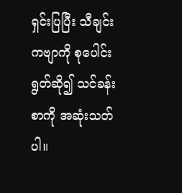ရှင်းပြပြီး သီချင်းကဗျာကို စုပေါင်းရွတ်ဆို၍ သင်ခန်းစာကို အဆုံးသတ်ပါ။